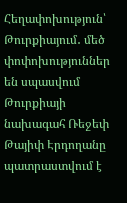Հեղափոխություն՝ Թուրքիայում․ մեծ փոփոխություններ են սպասվում
Թուրքիայի նախագահ Ռեջեփ Թայիփ Էրդողանը պատրաստվում է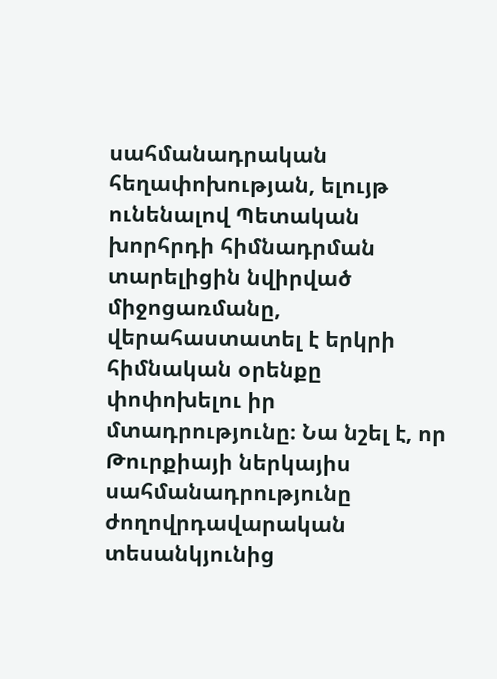սահմանադրական հեղափոխության, ելույթ ունենալով Պետական խորհրդի հիմնադրման տարելիցին նվիրված միջոցառմանը, վերահաստատել է երկրի հիմնական օրենքը փոփոխելու իր մտադրությունը։ Նա նշել է, որ Թուրքիայի ներկայիս սահմանադրությունը ժողովրդավարական տեսանկյունից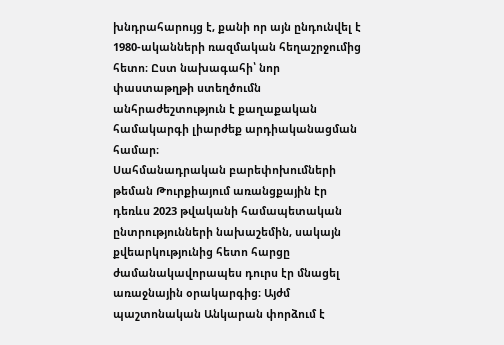խնդրահարույց է, քանի որ այն ընդունվել է 1980-ականների ռազմական հեղաշրջումից հետո։ Ըստ նախագահի՝ նոր փաստաթղթի ստեղծումն անհրաժեշտություն է քաղաքական համակարգի լիարժեք արդիականացման համար։
Սահմանադրական բարեփոխումների թեման Թուրքիայում առանցքային էր դեռևս 2023 թվականի համապետական ընտրությունների նախաշեմին, սակայն քվեարկությունից հետո հարցը ժամանակավորապես դուրս էր մնացել առաջնային օրակարգից։ Այժմ պաշտոնական Անկարան փորձում է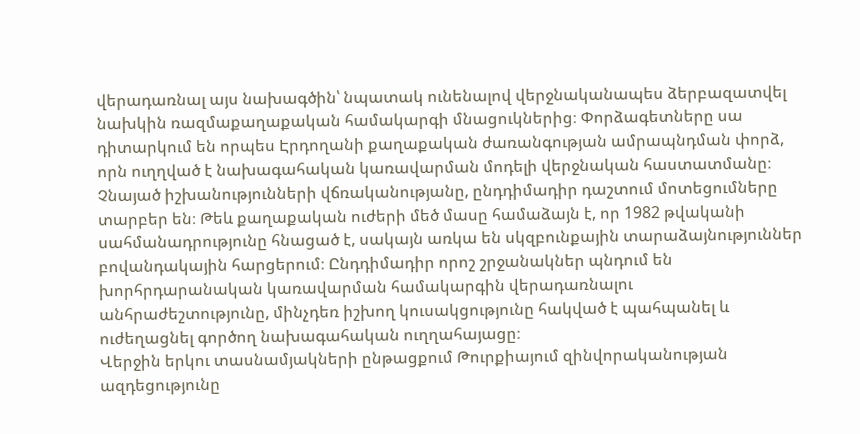վերադառնալ այս նախագծին՝ նպատակ ունենալով վերջնականապես ձերբազատվել նախկին ռազմաքաղաքական համակարգի մնացուկներից։ Փորձագետները սա դիտարկում են որպես Էրդողանի քաղաքական ժառանգության ամրապնդման փորձ, որն ուղղված է նախագահական կառավարման մոդելի վերջնական հաստատմանը։
Չնայած իշխանությունների վճռականությանը, ընդդիմադիր դաշտում մոտեցումները տարբեր են։ Թեև քաղաքական ուժերի մեծ մասը համաձայն է, որ 1982 թվականի սահմանադրությունը հնացած է, սակայն առկա են սկզբունքային տարաձայնություններ բովանդակային հարցերում։ Ընդդիմադիր որոշ շրջանակներ պնդում են խորհրդարանական կառավարման համակարգին վերադառնալու անհրաժեշտությունը, մինչդեռ իշխող կուսակցությունը հակված է պահպանել և ուժեղացնել գործող նախագահական ուղղահայացը։
Վերջին երկու տասնամյակների ընթացքում Թուրքիայում զինվորականության ազդեցությունը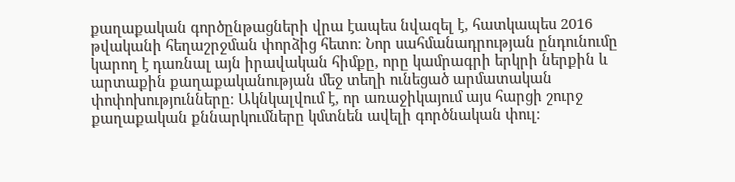քաղաքական գործընթացների վրա էապես նվազել է, հատկապես 2016 թվականի հեղաշրջման փորձից հետո։ Նոր սահմանադրության ընդունումը կարող է դառնալ այն իրավական հիմքը, որը կամրագրի երկրի ներքին և արտաքին քաղաքականության մեջ տեղի ունեցած արմատական փոփոխությունները։ Ակնկալվում է, որ առաջիկայում այս հարցի շուրջ քաղաքական քննարկումները կմտնեն ավելի գործնական փուլ։